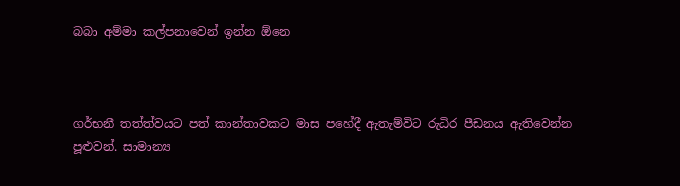බබා අම්මා කල්පනාවෙන් ඉන්න ඕනෙ



ගර්භනී තත්ත්වයට පත් කාන්තාවකට මාස පහේදී ඇතැම්විට රුධිර පීඩනය ඇතිවෙන්න පූළුවන්. සාමාන්‍ය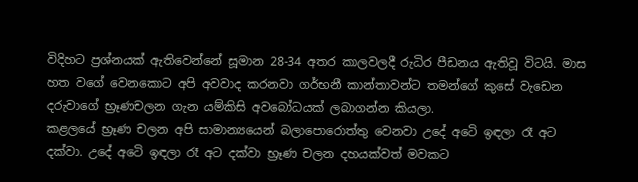විදිහට ප්‍රශ්නයක් ඇතිවෙන්නේ සූමාන 28-34 අතර කාලවලදී රුධිර පීඩනය ඇතිවූ විටයි. මාස හත වගේ වෙනකොට අපි අවවාද කරනවා ගර්භනී කාන්තාවන්ට තමන්ගේ කුසේ වැඩෙන දරුවාගේ භ්‍රෑණචලන ගැන යම්කිසි අවබෝධයක් ලබාගන්න කියලා.
කළලයේ භ්‍රෑණ චලන අපි සාමාන්‍යයෙන් බලාපොරොත්තු වෙනවා උදේ අටෙි ඉඳලා රෑ අට දක්වා. උදේ අටෙි ඉඳලා රෑ අට දක්වා භ්‍රෑණ චලන දහයක්වත් මවකට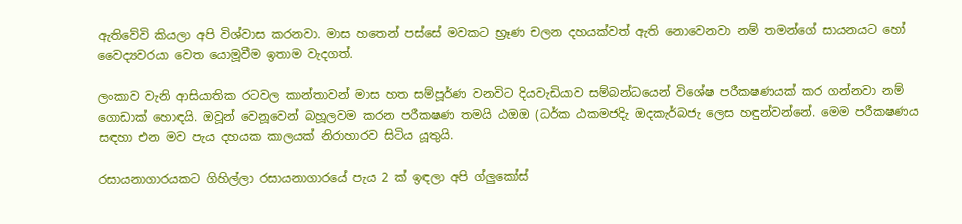ඇතිවේවි කියලා අපි විශ්වාස කරනවා. මාස හතෙන් පස්සේ මවකට භ්‍රෑණ චලන දහයක්වත් ඇති නොවෙනවා නම් තමන්ගේ සායනයට හෝ වෛද්‍යවරයා වෙත යොමූවීම ඉතාම වැදගත්.

ලංකාව වැනි ආසියාතික රටවල කාන්තාවන් මාස හත සම්පූර්ණ වනවිට දියවැඩියාව සම්බන්ධයෙන් විශේෂ පරීකෂණයක් කර ගන්නවා නම් ගොඩාක් හොඳයි. ඔවූන් වෙනූවෙන් බහූලවම කරන පරීකෂණ තමයි ඨඔඔ (ධර්ක ඨකමජදිැ ඔදකැර්බජැ ලෙස හඳුන්වන්නේ. මෙම පරීකෂණය සඳහා එන මව පැය දහයක කාලයක් නිරාහාරව සිටිය යූතුයි.

රසායනාගාරයකට ගිහිල්ලා රසායනාගාරයේ පැය 2 ක් ඉඳලා අපි ග්ලුකෝස්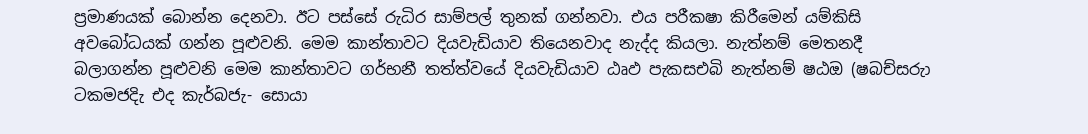ප්‍රමාණයක් බොන්න දෙනවා. ඊට පස්සේ රුධිර සාම්පල් තුනක් ගන්නවා. එය පරීකෂා කිරීමෙන් යම්කිසි අවබෝධයක් ගන්න පූළුවනි. මෙම කාන්තාවට දියවැඩියාව තියෙනවාද නැද්ද කියලා. නැත්නම් මෙතනදී බලාගන්න පූළුවනි මෙම කාන්තාවට ගර්භනී තත්ත්වයේ දියවැඩියාව ඨෘඵ පැකසඑබි නැත්නම් ෂඨඔ (ෂබච්සරුා ටකමජදිැ එද කැර්බජැ- සොයා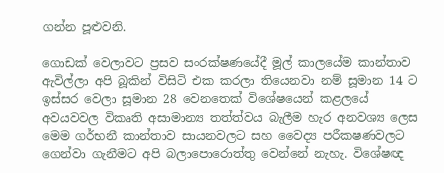ගන්න පූළුවනි.

ගොඩක් වෙලාවට ප්‍රසව සංරක්ෂණයේදී මූල් කාලයේම කාන්තාව ඇවිල්ලා අපි බූකින් විසිටි එක කරලා තියෙනවා නම් සූමාන 14 ට ඉස්සර වෙලා සූමාන 28 වෙනතෙක් විශේෂයෙන් කළලයේ අවයවවල විකෘති අසාමාන්‍ය තත්ත්වය බැලීම හැර අනවශ්‍ය ලෙස මෙම ගර්භනී කාන්තාව සායනවලට සහ වෛද්‍ය පරීකෂණවලට ගෙන්වා ගැනීමට අපි බලාපොරොත්තු වෙන්නේ නැහැ. විශේෂඥ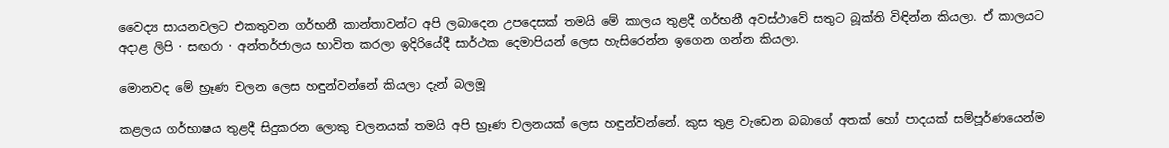වෛද්‍ය සායනවලට එකතුවන ගර්භනී කාන්තාවන්ට අපි ලබාදෙන උපදෙසක් තමයි මේ කාලය තුළදී ගර්භනී අවස්ථාවේ සතුට බූක්ති විඳින්න කියලා. ඒ කාලයට අදාළ ලිපි · සඟරා · අන්තර්ජාලය භාවිත කරලා ඉදිරියේදී සාර්ථක දෙමාපියන් ලෙස හැසිරෙන්න ඉගෙන ගන්න කියලා.

මොනවද මේ භ්‍රෑණ චලන ලෙස හඳුන්වන්නේ කියලා දැන් බලමූ

කළලය ගර්භාෂය තුළදී සිදුකරන ලොකු චලනයක් තමයි අපි භ්‍රෑණ චලනයක් ලෙස හඳුන්වන්නේ. කුස තුළ වැඩෙන බබාගේ අතක් හෝ පාදයක් සම්පූර්ණයෙන්ම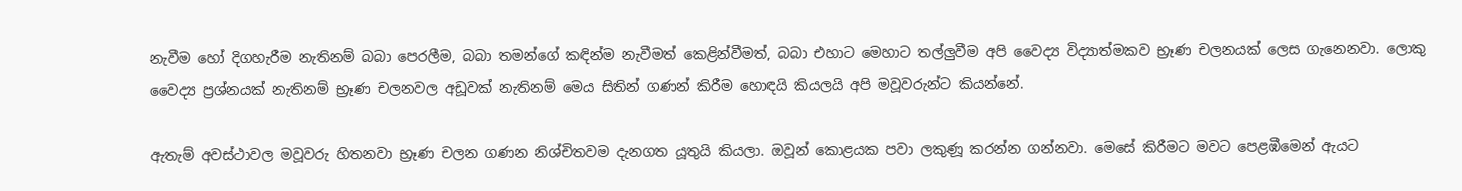නැවීම හෝ දිගහැරීම නැතිනම් බබා පෙරලීම, බබා තමන්ගේ කඳින්ම නැවීමත් කෙළින්වීමත්, බබා එහාට මෙහාට තල්ලුවීම අපි වෛද්‍ය විද්‍යාත්මකව භ්‍රෑණ චලනයක් ලෙස ගැනෙනවා. ලොකු වෛද්‍ය ප්‍රශ්නයක් නැතිනම් භ්‍රෑණ චලනවල අඩූවක් නැතිනම් මෙය සිතින් ගණන් කිරීම හොඳයි කියලයි අපි මවූවරුන්ට කියන්නේ.

ඇතැම් අවස්ථාවල මවූවරු හිතනවා භ්‍රෑණ චලන ගණන නිශ්චිතවම දැනගත යූතුයි කියලා. ඔවූන් කොළයක පවා ලකුණූ කරන්න ගන්නවා. මෙසේ කිරීමට මවට පෙළඹීමෙන් ඇයට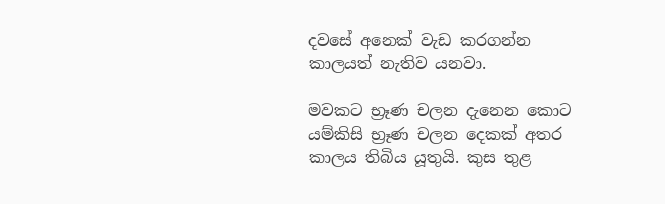දවසේ අනෙක් වැඩ කරගන්න කාලයත් නැතිව යනවා.

මවකට භ්‍රෑණ චලන දැනෙන කොට යම්කිසි භ්‍රෑණ චලන දෙකක් අතර කාලය තිබිය යූතුයි. කුස තුළ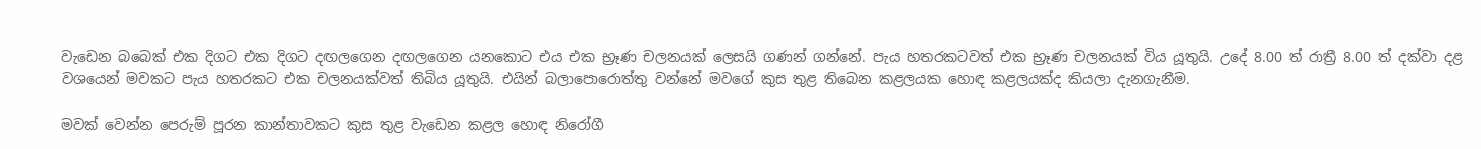වැඩෙන බබෙක් එක දිගට එක දිගට දඟලගෙන දඟලගෙන යනකොට එය එක භ්‍රෑණ චලනයක් ලෙසයි ගණන් ගන්නේ. පැය හතරකටවත් එක භ්‍රෑණ චලනයක් විය යූතුයි. උදේ 8.00 ත් රාත්‍රී 8.00 ත් දක්වා දළ වශයෙන් මවකට පැය හතරකට එක චලනයක්වත් තිබිය යූතුයි. එයින් බලාපොරොත්තු වන්නේ මවගේ කුස තුළ තිබෙන කළලයක හොඳ කළලයක්ද කියලා දැනගැනීම.

මවක් වෙන්න පෙරුම් පූරන කාන්තාවකට කුස තුළ වැඩෙන කළල හොඳ නිරෝගී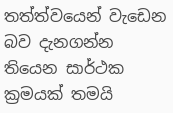තත්ත්වයෙන් වැඩෙන බව දැනගන්න තියෙන සාර්ථක ක්‍රමයක් තමයි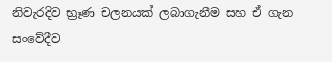නිවැරදිව භ්‍රෑණ චලනයක් ලබාගැනීම සහ ඒ ගැන සංවේදීව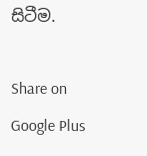සිටීම.

Share on Google Plus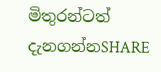මිතුරන්ටත් දැනගන්නSHARE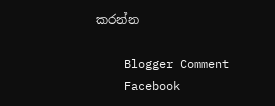කරන්න

    Blogger Comment
    Facebook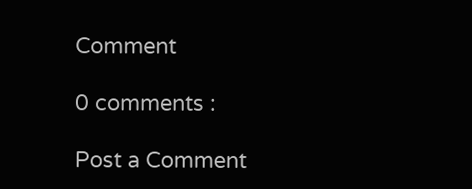Comment

0 comments :

Post a Comment